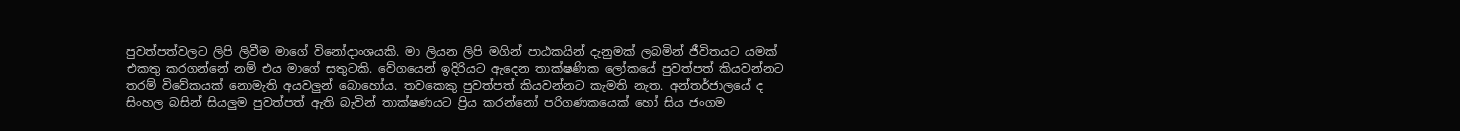පුවත්පත්වලට ලිපි ලිවීම මාගේ විනෝදාංශයකි. මා ලියන ලිපි මගින් පාඨකයින් දැනුමක් ලබමින් ජීවිතයට යමක් එකතු කරගන්නේ නම් එය මාගේ සතුටකි. වේගයෙන් ඉදිරියට ඇදෙන තාක්ෂණික ලෝකයේ පුවත්පත් කියවන්නට තරම් විවේකයක් නොමැති අයවලුන් බොහෝය. තවකෙකු පුවත්පත් කියවන්නට කැමති නැත. අන්තර්ජාලයේ ද සිංහල බසින් සියලුම පුවත්පත් ඇති බැවින් තාක්ෂණයට ප්‍රිය කරන්නෝ පරිගණකයෙක් හෝ සිය ජංගම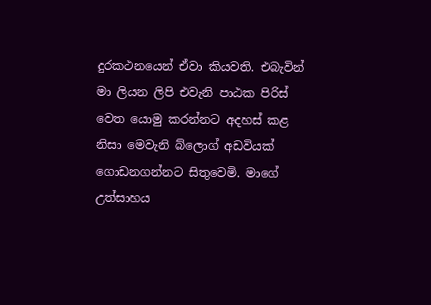දුරකථනයෙන් ඒවා කියවති. එබැවින් මා ලියන ලිපි එවැනි පාඨක පිරිස් වෙත යොමු කරන්නට අදහස් කළ නිසා මෙවැනි බ්ලොග් අඩවියක් ගොඩනගන්නට සිතුවෙමි. මාගේ උත්සාහය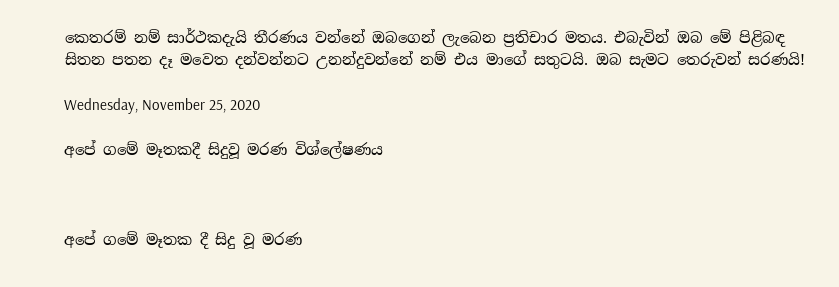කෙතරම් නම් සාර්ථකදැයි තීරණය වන්නේ ඔබගෙන් ලැබෙන ප්‍රතිචාර මතය. එබැවින් ඔබ මේ පිළිබඳ සිතන පතන දෑ මවෙත දන්වන්නට උනන්දුවන්නේ නම් එය මාගේ සතුටයි. ඔබ සැමට තෙරුවන් සරණයි!

Wednesday, November 25, 2020

අපේ ගමේ මෑතකදී සිදුවූ මරණ විශ්ලේෂණය



අපේ ගමේ මෑතක දී සිදු වූ මරණ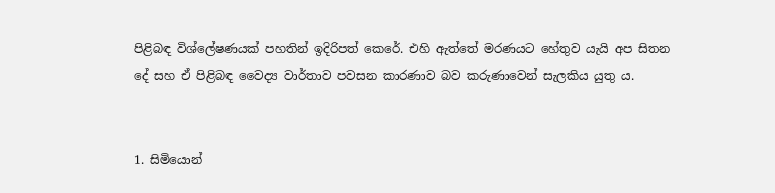පිළිබඳ විශ්ලේෂණයක් පහතින් ඉදිරිපත් කෙරේ. එහි ඇත්තේ මරණයට හේතුව යැයි අප සිතන දේ සහ ඒ පිළිබඳ වෛද්‍ය වාර්තාව පවසන කාරණාව බව කරුණාවෙන් සැලකිය යුතු ය.


1. සිමියොන්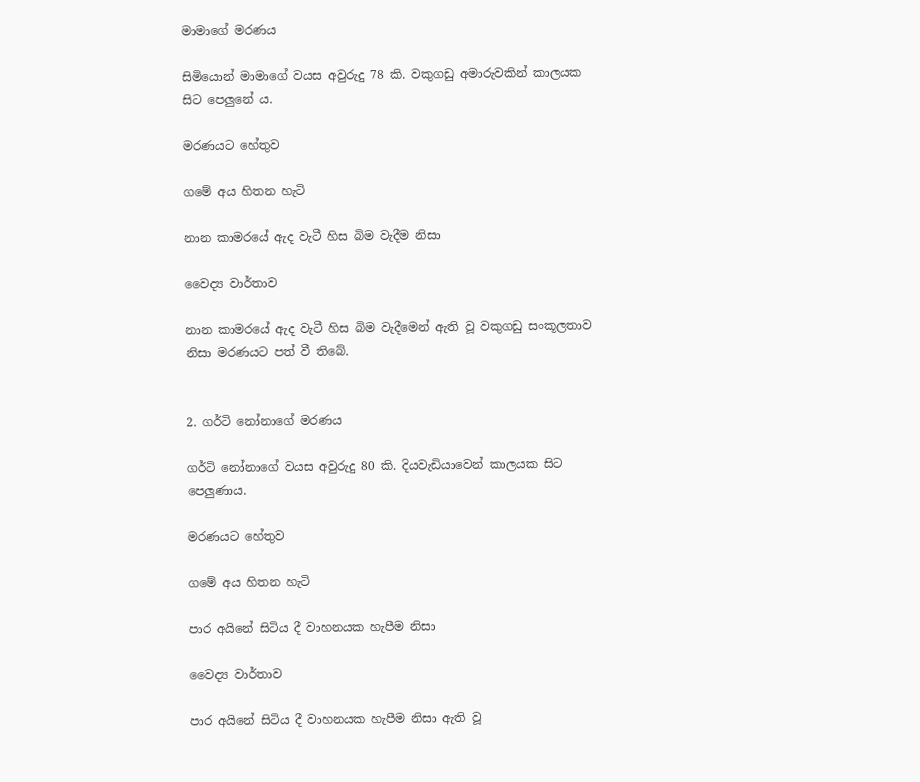මාමාගේ මරණය

සිමියොන් මාමාගේ වයස අවුරුදු 78 කි. වකුගඩු අමාරුවකින් කාලයක සිට පෙලුනේ ය.

මරණයට හේතුව

ගමේ අය හිතන හැටි

නාන කාමරයේ ඇද වැටී හිස බිම වැදීම නිසා

වෛද්‍ය වාර්තාව

නාන කාමරයේ ඇද වැටී හිස බිම වැදීමෙන් ඇති වූ වකුගඩු සංකූලතාව නිසා මරණයට පත් වී තිබේ.


2. ගර්ටි නෝනාගේ මරණය

ගර්ටි නෝනාගේ වයස අවුරුදු 80 කි. දියවැඩියාවෙන් කාලයක සිට පෙලුණාය.

මරණයට හේතුව

ගමේ අය හිතන හැටි

පාර අයිනේ සිටිය දී වාහනයක හැපීම නිසා

වෛද්‍ය වාර්තාව

පාර අයිනේ සිටිය දී වාහනයක හැපීම නිසා ඇති වූ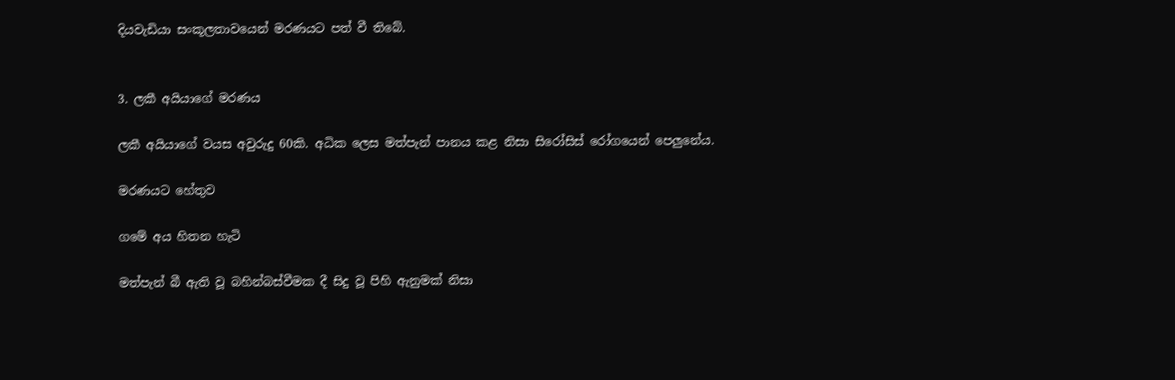දියවැඩියා සංකූලතාවයෙන් මරණයට පත් වී තිබේ.


3. ලකී අයියාගේ මරණය

ලකී අයියාගේ වයස අවුරුදු 60කි. අධික ලෙස මත්පැන් පානය කළ නිසා සිරෝසිස් රෝගයෙන් පෙලුනේය.

මරණයට හේතුව

ගමේ අය හිතන හැටි

මත්පැන් බී ඇති වූ බහින්බස්වීමක දී සිදු වූ පිහි ඇනුමක් නිසා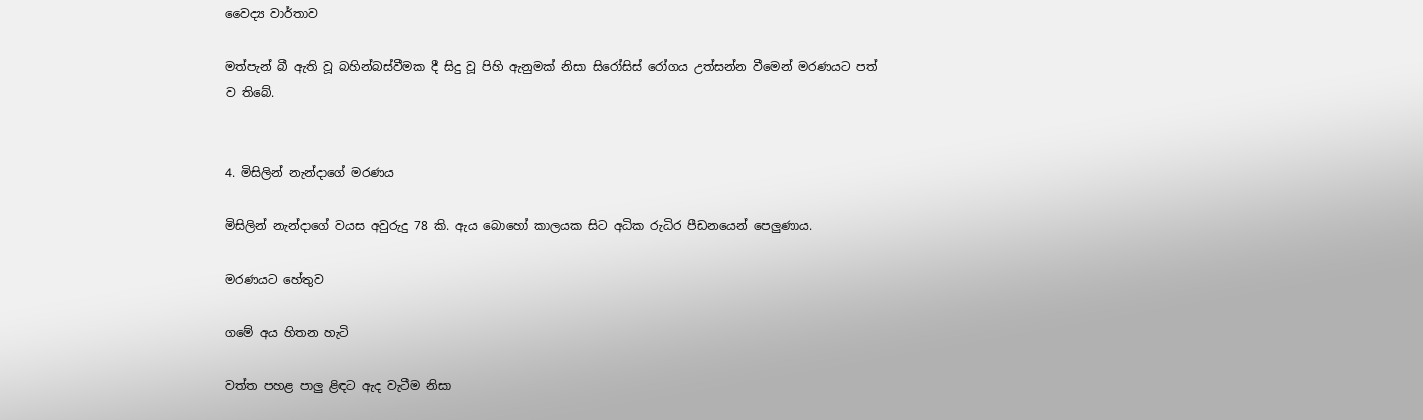වෛද්‍ය වාර්තාව

මත්පැන් බී ඇති වූ බහින්බස්වීමක දී සිදු වූ පිහි ඇනුමක් නිසා සිරෝසිස් රෝගය උත්සන්න වීමෙන් මරණයට පත් ව තිබේ.


4. මිසිලින් නැන්දාගේ මරණය

මිසිලින් නැන්දාගේ වයස අවුරුදු 78 කි. ඇය බොහෝ කාලයක සිට අධික රුධිර පීඩනයෙන් පෙලුණාය.

මරණයට හේතුව

ගමේ අය හිතන හැටි

වත්ත පහළ පාලු ළිඳට ඇද වැටීම නිසා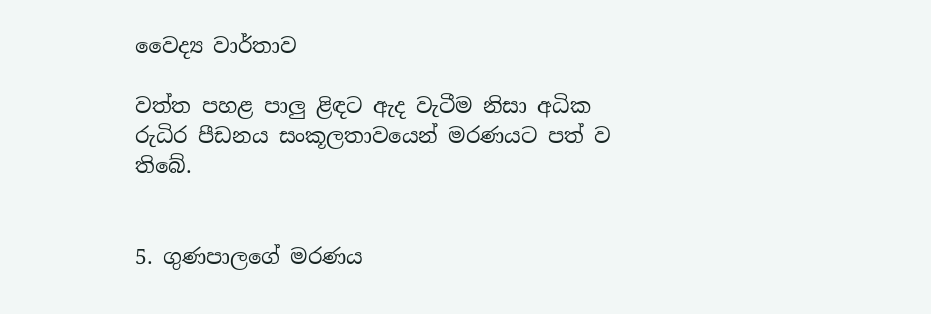වෛද්‍ය වාර්තාව

වත්ත පහළ පාලු ළිඳට ඇද වැටීම නිසා අධික රුධිර පීඩනය සංකූලතාවයෙන් මරණයට පත් ව තිබේ.


5. ගුණපාලගේ මරණය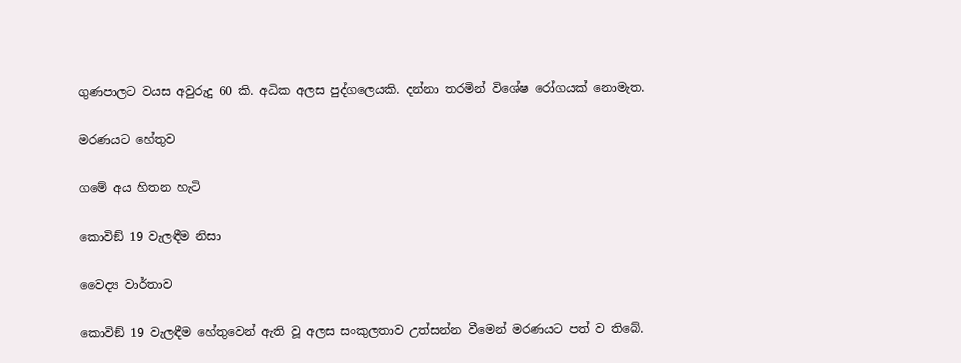ගුණපාලට වයස අවුරුදු 60 කි. අධික අලස පුද්ගලෙයකි. දන්නා තරමින් විශේෂ රෝගයක් නොමැත.

මරණයට හේතුව

ගමේ අය හිතන හැටි

කොවිඞ් 19 වැලඳීම නිසා

වෛද්‍ය වාර්තාව

කොවිඞ් 19 වැලඳීම හේතුවෙන් ඇති වූ අලස සංකුලතාව උත්සන්න වීමෙන් මරණයට පත් ව තිබේ.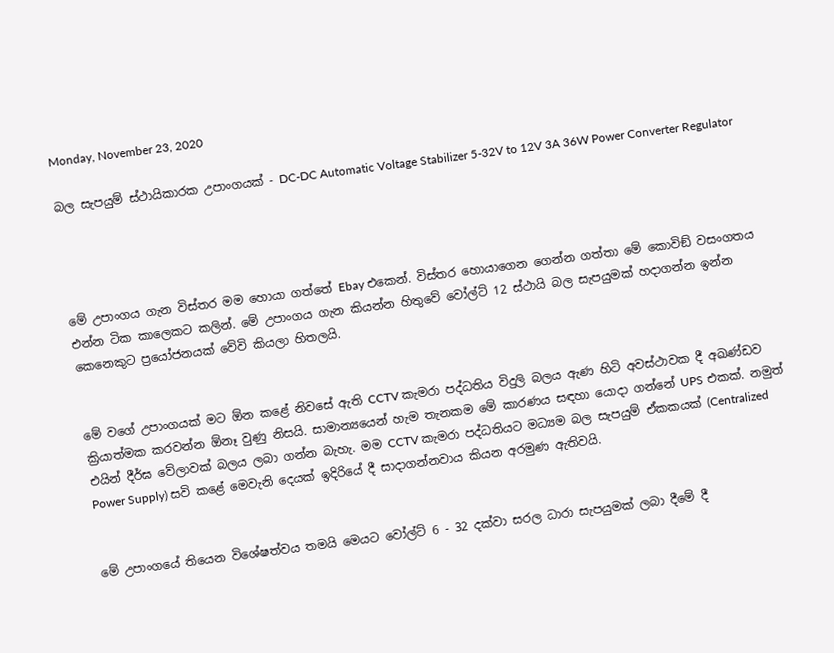Monday, November 23, 2020

බල සැපයුම් ස්ථායිකාරක උපාංගයක් - DC-DC Automatic Voltage Stabilizer 5-32V to 12V 3A 36W Power Converter Regulator




මේ උපාංගය ගැන විස්තර මම හොයා ගත්තේ Ebay එකෙන්. විස්තර හොයාගෙන ගෙන්න ගත්තා මේ කොවිඞ් වසංගතය එන්න ටික කාලෙකට කලින්. මේ උපාංගය ගැන කියන්න හිතුවේ වෝල්ට් 12 ස්ථායි බල සැපයුමක් හදාගන්න ඉන්න කෙනෙකුට ප්‍රයෝජනයක් වේවි කියලා හිතලයි.


මේ වගේ උපාංගයක් මට ඕන කළේ නිවසේ ඇති CCTV කැමරා පද්ධතිය විදුලි බලය ඇණ හිටි අවස්ථාවක දී අඛණ්ඩව ක්‍රියාත්මක කරවන්න ඕනෑ වුණු නිසයි. සාමාන්‍යයෙන් හැම තැනකම මේ කාරණය සඳහා යොදා ගන්නේ UPS එකක්. නමුත් එයින් දීර්ඝ වේලාවක් බලය ලබා ගන්න බැහැ. මම CCTV කැමරා පද්ධතියට මධ්‍යම බල සැපයුම් ඒකකයක් (Centralized Power Supply) සවි කළේ මෙවැනි දෙයක් ඉදිරියේ දී සාදාගන්නවාය කියන අරමුණ ඇතිවයි.


මේ උපාංගයේ තියෙන විශේෂත්වය තමයි මෙයට වෝල්ට් 6 - 32 දක්වා සරල ධාරා සැපයුමක් ලබා දීමේ දී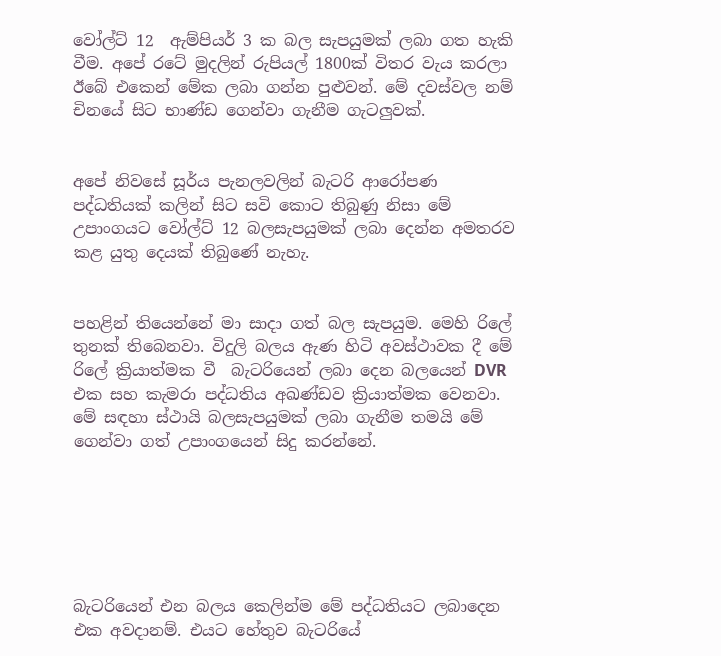වෝල්ට් 12  ඇම්පියර් 3 ක බල සැපයුමක් ලබා ගත හැකි වීම. අපේ රටේ මුදලින් රුපියල් 1800ක් විතර වැය කරලා ඊබේ එකෙන් මේක ලබා ගන්න පුළුවන්. මේ දවස්වල නම් චිනයේ සිට භාණ්ඩ ගෙන්වා ගැනීම ගැටලුවක්.


අපේ නිවසේ සූර්ය පැනලවලින් බැටරි ආරෝපණ පද්ධතියක් කලින් සිට සවි කොට තිබුණු නිසා මේ උපාංගයට වෝල්ට් 12 බලසැපයුමක් ලබා දෙන්න අමතරව කළ යුතු දෙයක් තිබුණේ නැහැ.


පහළින් තියෙන්නේ මා සාදා ගත් බල සැපයුම. මෙහි රිලේ තුනක් තිබෙනවා. විදුලි බලය ඇණ හිටි අවස්ථාවක දී මේ රිලේ ක්‍රියාත්මක වී  බැටරියෙන් ලබා දෙන බලයෙන් DVR එක සහ කැමරා පද්ධතිය අඛණ්ඩව ක්‍රියාත්මක වෙනවා. මේ සඳහා ස්ථායි බලසැපයුමක් ලබා ගැනීම තමයි මේ ගෙන්වා ගත් උපාංගයෙන් සිදු කරන්නේ.






බැටරියෙන් එන බලය කෙලින්ම මේ පද්ධතියට ලබාදෙන එක අවදානම්. එයට හේතුව බැටරියේ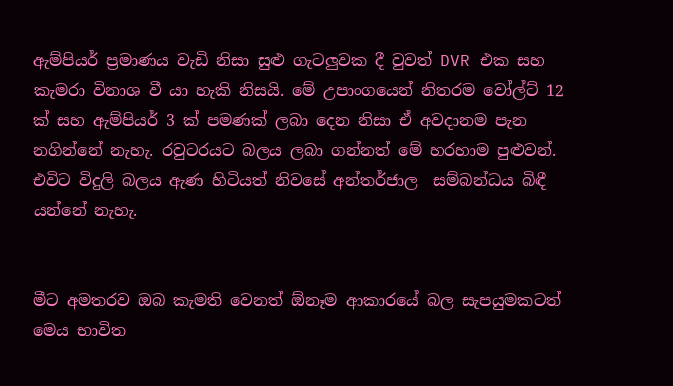ඇම්පියර් ප්‍රමාණය වැඩි නිසා සුළු ගැටලුවක දී වුවත් DVR එක සහ කැමරා විනාශ වී යා හැකි නිසයි. මේ උපාංගයෙන් නිතරම වෝල්ට් 12 ක් සහ ඇම්පියර් 3 ක් පමණක් ලබා දෙන නිසා ඒ අවදානම පැන නගින්නේ නැහැ. රවුටරයට බලය ලබා ගන්නත් මේ හරහාම පුළුවන්. එවිට විදුලි බලය ඇණ හිටියත් නිවසේ අන්තර්ජාල  සම්බන්ධය බිඳී යන්නේ නැහැ.


මීට අමතරව ඔබ කැමති වෙනත් ඕනෑම ආකාරයේ බල සැපයුමකටත් මෙය භාවිත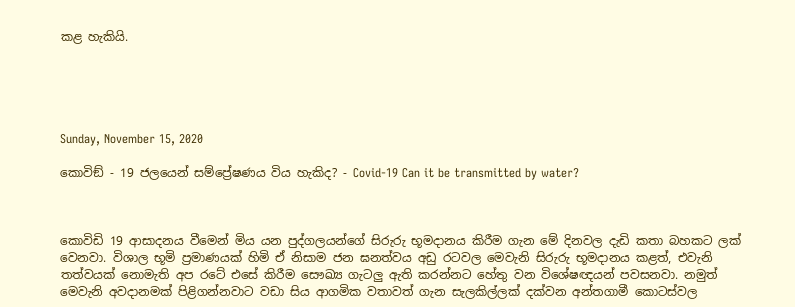කළ හැකියි.





Sunday, November 15, 2020

කොවිඞ් - 19 ජලයෙන් සම්ප්‍රේෂණය විය හැකිද? - Covid-19 Can it be transmitted by water?



කොවිඩි 19 ආසාදනය වීමෙන් මිය යන පුද්ගලයන්ගේ සිරුරු භූමදානය කිරීම ගැන මේ දිනවල දැඩි කතා බහකට ලක් වෙනවා. විශාල භූමි ප්‍රමාණයක් හිමි ඒ නිසාම ජන ඝනත්වය අඩු රටවල මෙවැනි සිරුරු භූමදානය කළත්, එවැනි තත්වයක් නොමැති අප රටේ එසේ කිරීම සෞඛ්‍ය ගැටලු ඇති කරන්නට හේතු වන විශේෂඥයන් පවසනවා. නමුත් මෙවැනි අවදානමක් පිළිගන්නවාට වඩා සිය ආගමික වතාවත් ගැන සැලකිල්ලක් දක්වන අන්තගාමී කොටස්වල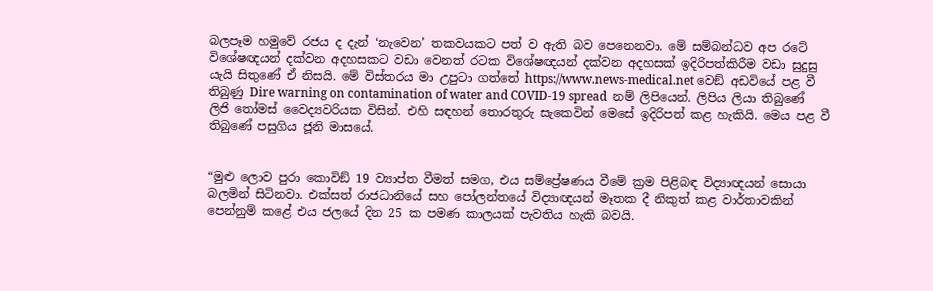බලපෑම හමුවේ රජය ද දැන් ‘නැවෙන’ තකවයකට පත් ව ඇති බව පෙනෙනවා. මේ සම්බන්ධව අප රටේ විශේෂඥයන් දක්වන අදහසකට වඩා වෙනත් රටක විශේෂඥයන් දක්වන අදහසක් ඉදිරිපත්කිරීම වඩා සුදුසු යැයි සිතුණේ ඒ නිසයි. මේ විස්තරය මා උපුටා ගත්තේ https://www.news-medical.net වෙඞ් අඩවියේ පළ වී තිබුණු Dire warning on contamination of water and COVID-19 spread  නම් ලිපියෙන්. ලිපිය ලියා තිබුණේ ලිජි තෝමස් වෛද්‍යවරියක විසින්. එහි සඳහන් තොරතුරු සැකෙවින් මෙසේ ඉදිරිපත් කළ හැකියි. මෙය පළ වී තිබුණේ පසුගිය ජූනි මාසයේ.


“මුළු ලොව පුරා කොවිඞ් 19 ව්‍යාප්ත වීමත් සමග, එය සම්ප්‍රේෂණය වීමේ ක්‍රම පිළිබඳ විද්‍යාඥයන් සොයා බලමින් සිටිනවා. එක්සත් රාජධානියේ සහ පෝලන්තයේ විද්‍යාඥයන් මෑතක දී නිකුත් කළ වාර්තාවකින් පෙන්නුම් කළේ එය ජලයේ දින 25 ක පමණ කාලයක් පැවතිය හැකි බවයි.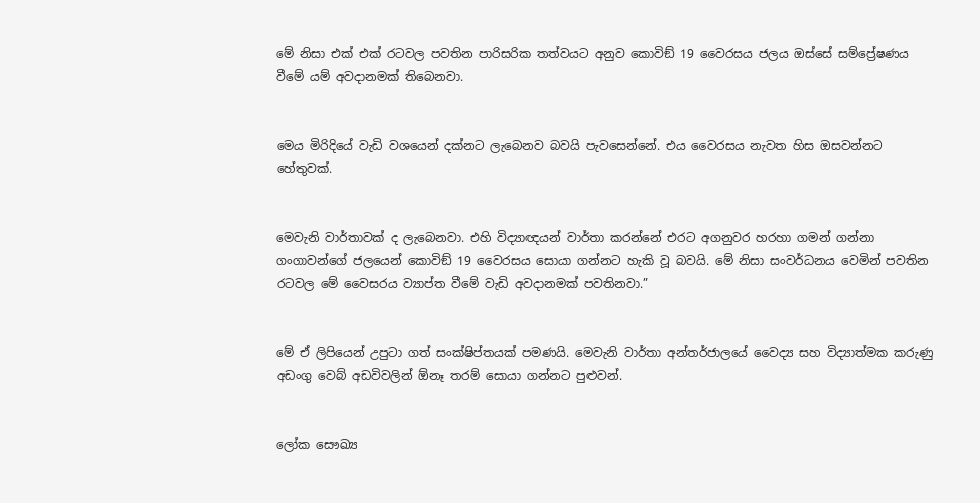මේ නිසා එක් එක් රටවල පවතින පාරිසරික තත්වයට අනුව කොවිඞ් 19 වෛරසය ජලය ඔස්සේ සම්ප්‍රේෂණය වීමේ යම් අවදානමක් තිබෙනවා.


මෙය මිරිදියේ වැඩි වශයෙන් දක්නට ලැබෙනව බවයි පැවසෙන්නේ. එය වෛරසය නැවත හිස ඔසවන්නට හේතුවක්.


මෙවැනි වාර්තාවක් ද ලැබෙනවා. එහි විද්‍යාඥයන් වාර්තා කරන්නේ එරට අගනුවර හරහා ගමන් ගන්නා ගංගාවන්ගේ ජලයෙන් කොවිඞ් 19 වෛරසය සොයා ගන්නට හැකි වූ බවයි. මේ නිසා සංවර්ධනය වෙමින් පවතින රටවල මේ වෛසරය ව්‍යාප්ත වීමේ වැඩි අවදානමක් පවතිනවා.”


මේ ඒ ලිපියෙන් උපුටා ගත් සංක්ෂිප්තයක් පමණයි. මෙවැනි වාර්තා අන්තර්ජාලයේ වෛද්‍ය සහ විද්‍යාත්මක කරුණු අඩංගු වෙබ් අඩවිවලින් ඕනෑ තරම් සොයා ගන්නට පුළුවන්.


ලෝක සෞඛ්‍ය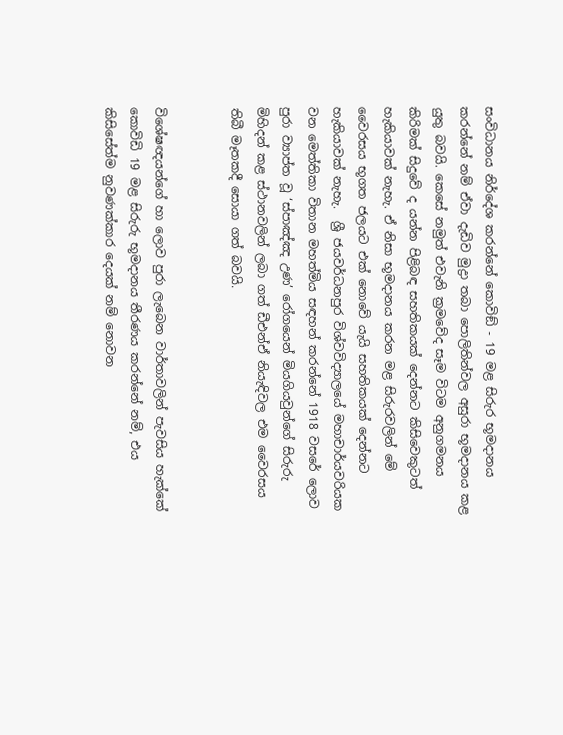සංවිධානය නිර්දේශ කරන්නේ කොවිඞ් - 19 මළ සිරුර භූමදානය කරන්නේ නම් ඒවා දැඩිව මුද්‍රා තබා පොලිතින්වල අසුරා භූමදානය කළ යුතු බවයි. කෙසේ නමුත් එවැනි ක්‍රමවේද සෑම විටම අනුගමනය කිරිමක් සිදුවේ ද යන්න පිළිබඳ සහතිකයක් දෙන්නට කිසිවෙකුටත් හැකියාවක් නැහැ. ඒ නිසා භූමදානය කරන මළ සිරුරවලින් මේ වෛරසය භූගත ජලයට එක් නොවේ යැයි සහතිකයක් දෙන්නට හැකියාවක් නැහැ.  ශ්‍රී ජයවර්ධනපුර විශ්වවිද්‍යාලයේ මහාචාර්යවරියක වන මෙත්තිකා විතාන මහත්මිය සඳහන් කරන්නේ 1918 වසරේ ලොව පුරා ව්‍යාප්ත වූ ‘ස්පාඤ්ඤ උණ’ රෝගයෙන් මියගියවුන්ගේ සිරුරු මිහිදන් කළ ස්ථානවලින් ලබා ගත් ඩීඑන්ඒ නියැඳිවල එම වෛරසය තිබී මෑතකදී සොයා ගත් බවයි.


විශේෂඥයන්ගේ හා ලොව පුරා ලැබෙන වාර්තාවලින් පැවසිය හැක්කේ කොවිඩි 19 මළ සිරුරු භූමදානය තීරණය කරන්නේ නම්, එය කිසිසේත්ම නුවණක්කාර දෙයක් නම් නොවන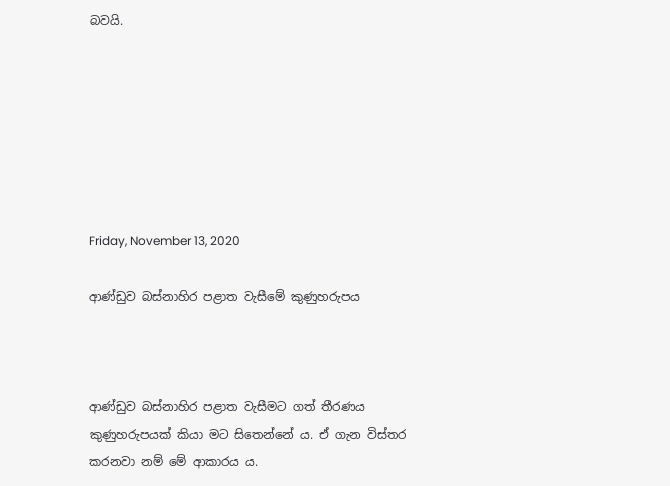බවයි.







Friday, November 13, 2020

ආණ්ඩුව බස්නාහිර පළාත වැසීමේ කුණුහරුපය



ආණ්ඩුව බස්නාහිර පළාත වැසීමට ගත් තීරණය කුණුහරුපයක් කියා මට සිතෙන්නේ ය. ඒ ගැන විස්තර කරනවා නම් මේ ආකාරය ය.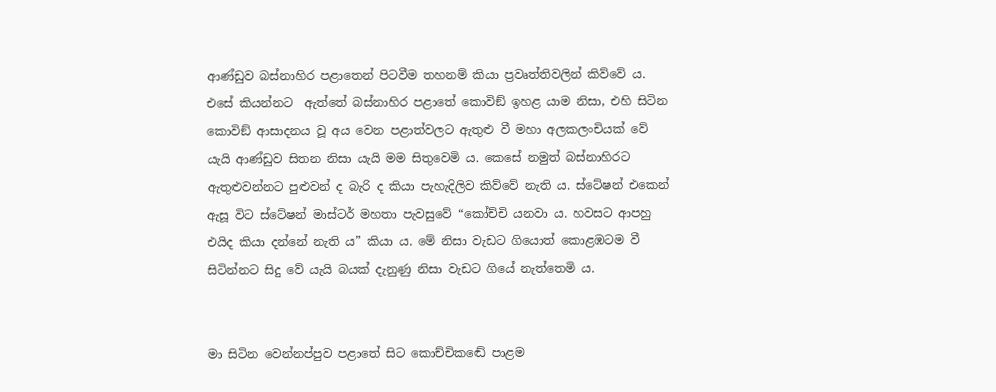ආණ්ඩුව බස්නාහිර පළාතෙන් පිටවීම තහනම් කියා ප්‍රවෘත්තිවලින් කිව්වේ ය. එසේ කියන්නට  ඇත්තේ බස්නාහිර පළාතේ කොවිඞ් ඉහළ යාම නිසා, එහි සිටින කොවිඞ් ආසාදනය වූ අය වෙන පළාත්වලට ඇතුළු වී මහා අලකලංචියක් වේ යැයි ආණ්ඩුව සිතන නිසා යැයි මම සිතුවෙමි ය. කෙසේ නමුත් බස්නාහිරට ඇතුළුවන්නට පුළුවන් ද බැරි ද කියා පැහැදිලිව කිව්වේ නැති ය. ස්ටේෂන් එකෙන් ඇසූ විට ස්ටේෂන් මාස්ටර් මහතා පැවසුවේ “කෝච්චි යනවා ය. හවසට ආපහු එයිද කියා දන්නේ නැති ය” කියා ය. මේ නිසා වැඩට ගියොත් කොළඹටම වී සිටින්නට සිදු වේ යැයි බයක් දැනුණු නිසා වැඩට ගියේ නැත්තෙමි ය.


මා සිටින වෙන්නප්පුව පළාතේ සිට කොච්චිකඬේ පාළම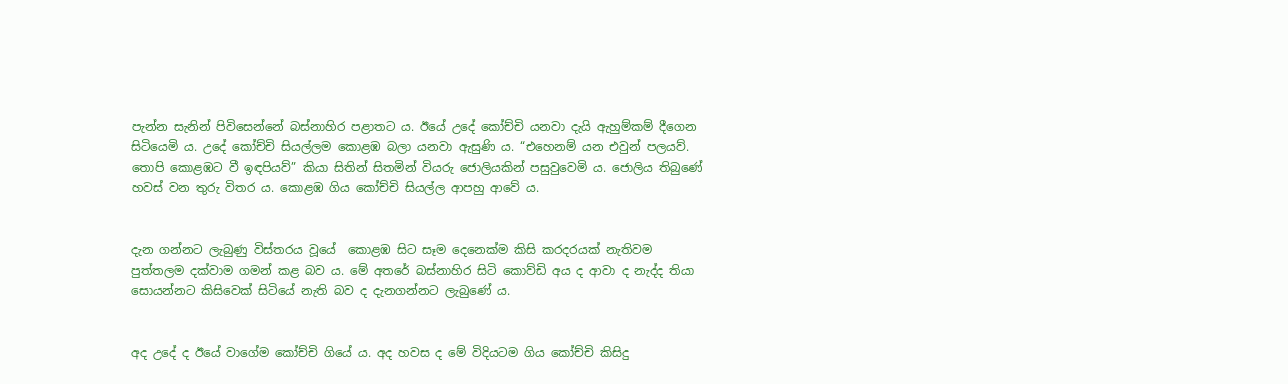පැන්න සැනින් පිවිසෙන්නේ බස්නාහිර පළාතට ය. ඊයේ උදේ කෝච්චි යනවා දැයි ඇහුම්කම් දීගෙන සිටියෙමි ය. උදේ කෝච්චි සියල්ලම කොළඹ බලා යනවා ඇසුණි ය. “එහෙනම් යන එවුන් පලයව්. තොපි කොළඹට වී ඉඳපියව්” කියා සිතින් සිතමින් වියරු ජොලියකින් පසුවුවෙමි ය. ජොලිය තිබුණේ හවස් වන තුරු විතර ය. කොළඹ ගිය කෝච්චි සියල්ල ආපහු ආවේ ය.


දැන ගන්නට ලැබුණු විස්තරය වූයේ  කොළඹ සිට සෑම දෙනෙක්ම කිසි කරදරයක් නැතිවම පුත්තලම දක්වාම ගමන් කළ බව ය. මේ අතරේ බස්නාහිර සිටි කොව්ඩි අය ද ආවා ද නැද්ද තියා සොයන්නට කිසිවෙක් සිටියේ නැති බව ද දැනගන්නට ලැබුණේ ය.


අද උදේ ද ඊයේ වාගේම කෝච්චි ගියේ ය. අද හවස ද මේ විදියටම ගිය කෝච්චි කිසිදු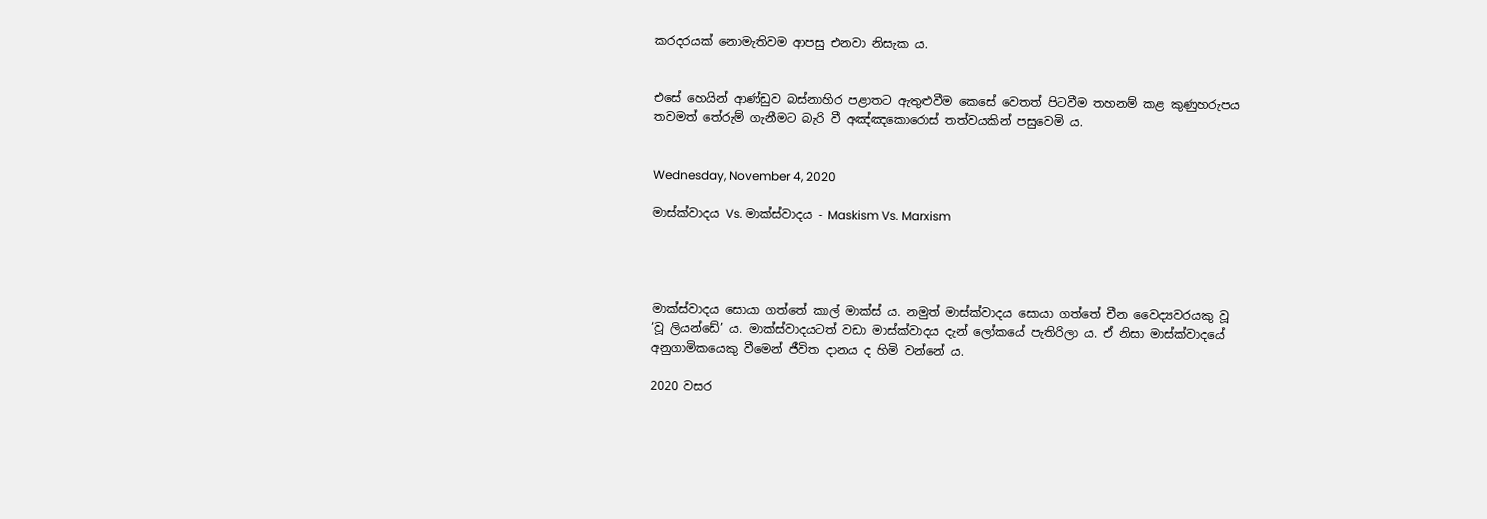කරදරයක් නොමැතිවම ආපසු එනවා නිසැක ය.


එසේ හෙයින් ආණ්ඩුව බස්නාහිර පළාතට ඇතුළුවීම කෙසේ වෙතත් පිටවීම තහනම් කළ කුණුහරුපය තවමත් තේරුම් ගැනීමට බැරි වී අඤ්ඤකොරොස් තත්වයකින් පසුවෙමි ය.


Wednesday, November 4, 2020

මාස්ක්වාදය Vs. මාක්ස්වාදය - Maskism Vs. Marxism




මාක්ස්වාදය සොයා ගත්තේ කාල් මාක්ස් ය. නමුත් මාස්ක්වාදය සොයා ගත්තේ චීන වෛද්‍යවරයකු වූ ‘වූ ලියන්ඩේ’ ය. මාක්ස්වාදයටත් වඩා මාස්ක්වාදය දැන් ලෝකයේ පැතිරිලා ය. ඒ නිසා මාස්ක්වාදයේ අනුගාමිකයෙකු වීමෙන් ජීවිත දානය ද හිමි වන්නේ ය.

2020 වසර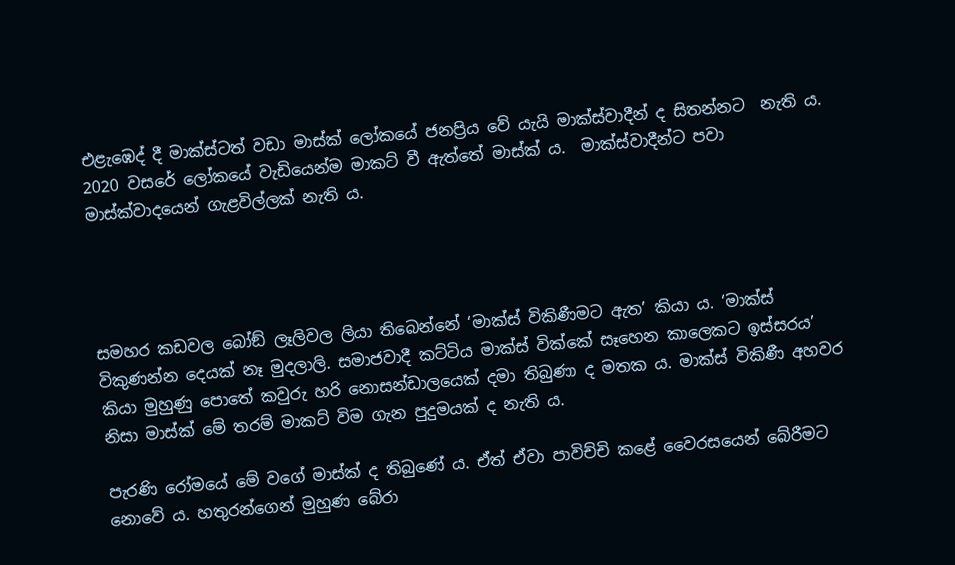එළැඹෙද් දී මාක්ස්ටත් වඩා මාස්ක් ලෝකයේ ජනප්‍රිය වේ යැයි මාක්ස්වාදීන් ද සිතන්නට  නැති ය. 2020 වසරේ ලෝකයේ වැඩියෙන්ම මාකට් වී ඇත්තේ මාස්ක් ය.  මාක්ස්වාදීන්ට පවා මාස්ක්වාදයෙන් ගැළවිල්ලක් නැති ය.




සමහර කඩවල බෝඞ් ලෑලිවල ලියා තිබෙන්නේ ‘මාක්ස් විකිණීමට ඇත’ කියා ය. ‘මාක්ස් විකුණන්න දෙයක් නෑ මුදලාලි. සමාජවාදී කට්ටිය මාක්ස් වික්කේ සෑහෙන කාලෙකට ඉස්සරය’ කියා මුහුණු පොතේ කවුරු හරි නොසන්ඩාලයෙක් දමා තිබුණා ද මතක ය. මාක්ස් විකිණී අහවර නිසා මාස්ක් මේ තරම් මාකට් විම ගැන පුදුමයක් ද නැති ය.

පැරණි රෝමයේ මේ වගේ මාස්ක් ද තිබුණේ ය. ඒත් ඒවා පාවිච්චි කළේ වෛරසයෙන් බේරීමට නොවේ ය. හතුරන්ගෙන් මුහුණ බේරා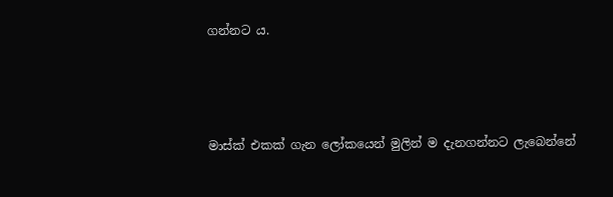ගන්නට ය.




මාස්ක් එකක් ගැන ලෝකයෙන් මුලින් ම දැනගන්නට ලැබෙන්නේ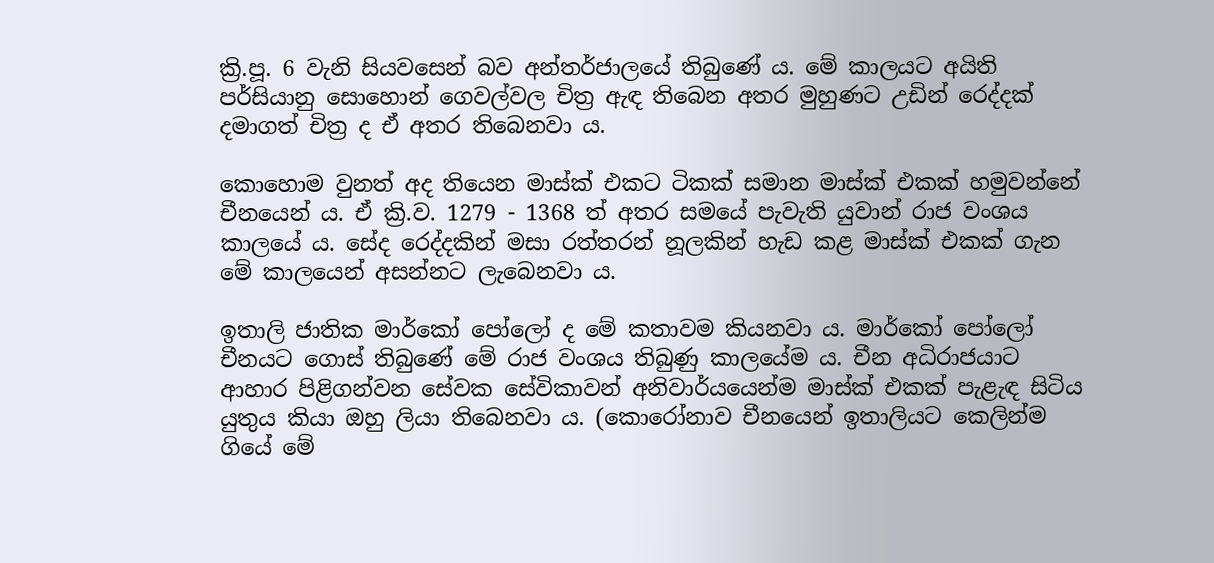ක්‍රි.පූ. 6 වැනි සියවසෙන් බව අන්තර්ජාලයේ තිබුණේ ය. මේ කාලයට අයිති පර්සියානු සොහොන් ගෙවල්වල චිත්‍ර ඇඳ තිබෙන අතර මුහුණට උඩින් රෙද්දක් දමාගත් චිත්‍ර ද ඒ අතර තිබෙනවා ය.

කොහොම වුනත් අද තියෙන මාස්ක් එකට ටිකක් සමාන මාස්ක් එකක් හමුවන්නේ චීනයෙන් ය. ඒ ක්‍රි.ව. 1279 - 1368 ත් අතර සමයේ පැවැති යුවාන් රාජ වංශය කාලයේ ය. සේද රෙද්දකින් මසා රත්තරන් නූලකින් හැඩ කළ මාස්ක් එකක් ගැන මේ කාලයෙන් අසන්නට ලැබෙනවා ය.

ඉතාලි ජාතික මාර්කෝ පෝලෝ ද මේ කතාවම කියනවා ය. මාර්කෝ පෝලෝ චීනයට ගොස් තිබුණේ මේ රාජ වංශය තිබුණු කාලයේම ය. චීන අධිරාජයාට ආහාර පිළිගන්වන සේවක සේවිකාවන් අනිවාර්යයෙන්ම මාස්ක් එකක් පැළැඳ සිටිය යුතුය කියා ඔහු ලියා තිබෙනවා ය. (කොරෝනාව චීනයෙන් ඉතාලියට කෙලින්ම ගියේ මේ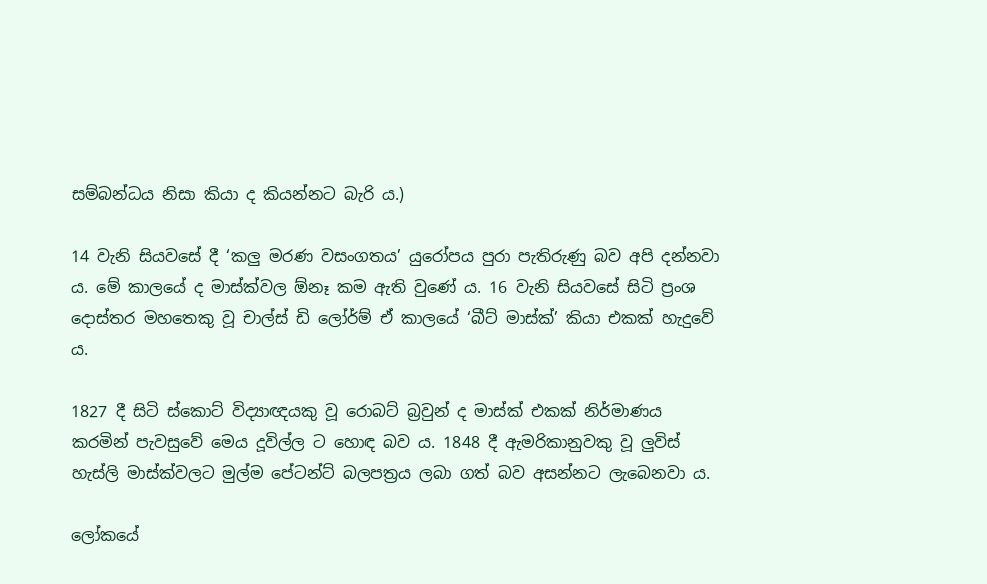සම්බන්ධය නිසා කියා ද කියන්නට බැරි ය.)

14 වැනි සියවසේ දී ‘කලු මරණ වසංගතය’ යුරෝපය පුරා පැතිරුණු බව අපි දන්නවා ය. මේ කාලයේ ද මාස්ක්වල ඕනෑ කම ඇති වුණේ ය. 16 වැනි සියවසේ සිටි ප්‍රංශ දොස්තර මහතෙකු වූ චාල්ස් ඩි ලෝර්ම් ඒ කාලයේ ‘බීට් මාස්ක්’ කියා එකක් හැදුවේ ය.

1827 දී සිටි ස්කොට් විද්‍යාඥයකු වූ රොබට් බ්‍රවුන් ද මාස්ක් එකක් නිර්මාණය කරමින් පැවසුවේ මෙය දූවිල්ල ට හොඳ බව ය. 1848 දී ඇමරිකානුවකු වූ ලුවිස් හැස්ලි මාස්ක්වලට මුල්ම පේටන්ට් බලපත්‍රය ලබා ගත් බව අසන්නට ලැබෙනවා ය.

ලෝකයේ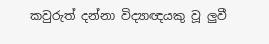කවුරුත් දන්නා විද්‍යාඥයකු වූ ලුවී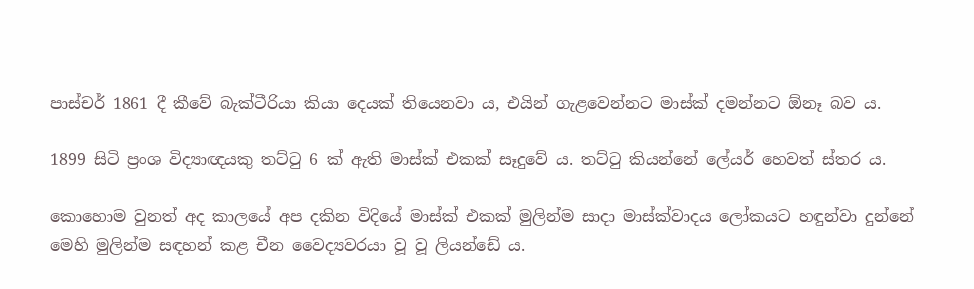පාස්චර් 1861 දී කීවේ බැක්ටීරියා කියා දෙයක් තියෙනවා ය, එයින් ගැළවෙන්නට මාස්ක් දමන්නට ඕනෑ බව ය.

1899 සිටි ප්‍රංශ විද්‍යාඥයකු තට්ටු 6 ක් ඇති මාස්ක් එකක් සෑදුවේ ය. තට්ටු කියන්නේ ලේයර් හෙවත් ස්තර ය.

කොහොම වුනත් අද කාලයේ අප දකින විදියේ මාස්ක් එකක් මුලින්ම සාදා මාස්ක්වාදය ලෝකයට හඳුන්වා දුන්නේ මෙහි මුලින්ම සඳහන් කළ චීන වෛද්‍යවරයා වූ වූ ලියන්ඩේ ය.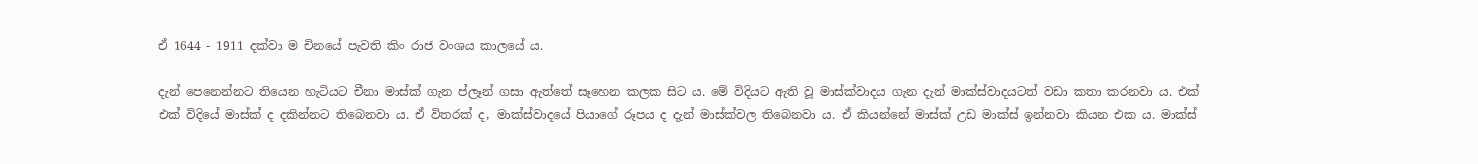ඒ 1644 - 1911 දක්වා ම චිනයේ පැවති කිං රාජ වංශය කාලයේ ය.

දැන් පෙනෙන්නට තියෙන හැටියට චීනා මාස්ක් ගැන ප්ලෑන් ගසා ඇත්තේ සෑහෙන කලක සිට ය. මේ විදියට ඇති වූ මාස්ක්වාදය ගැන දැන් මාක්ස්වාදයටත් වඩා කතා කරනවා ය. එක් එක් විදියේ මාස්ක් ද දකින්නට තිබෙනවා ය. ඒ විතරක් ද, මාක්ස්වාදයේ පියාගේ රූපය ද දැන් මාස්ක්වල තිබෙනවා ය. ඒ කියන්නේ මාස්ක් උඩ මාක්ස් ඉන්නවා කියන එක ය. මාක්ස්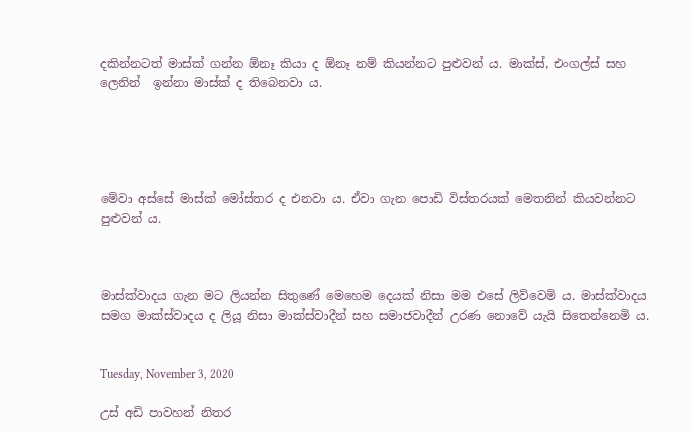දකින්නටත් මාස්ක් ගන්න ඕනෑ කියා ද ඕනෑ නම් කියන්නට පුළුවන් ය. මාක්ස්, එංගල්ස් සහ ලෙනින්  ඉන්නා මාස්ක් ද තිබෙනවා ය.





මේවා අස්සේ මාස්ක් මෝස්තර ද එනවා ය. ඒවා ගැන පොඩි විස්තරයක් මෙතනින් කියවන්නට පුළුවන් ය.



මාස්ක්වාදය ගැන මට ලියන්න සිතුණේ මෙහෙම දෙයක් නිසා මම එසේ ලිව්වෙමි ය. මාස්ක්වාදය සමග මාක්ස්වාදය ද ලියූ නිසා මාක්ස්වාදීන් සහ සමාජවාදීන් උරණ නොවේ යැයි සිතෙන්නෙමි ය.


Tuesday, November 3, 2020

උස් අඩි පාවහන් නිතර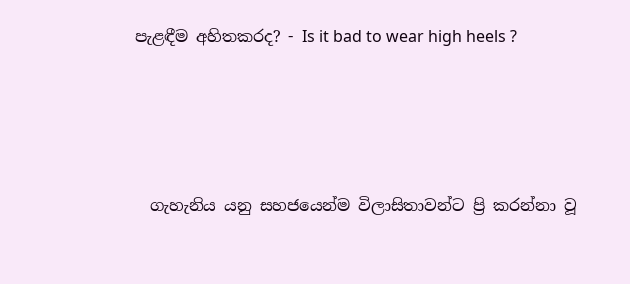පැළඳීම අහිතකරද? - Is it bad to wear high heels ?




  ගැහැනිය යනු සහජයෙන්ම විලාසිතාවන්ට ප්‍රි කරන්නා වූ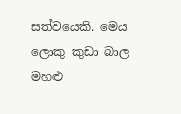සත්වයෙකි. මෙය ලොකු කුඩා බාල මහළු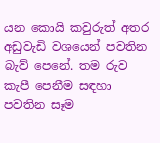යන කොයි කවුරුත් අතර අඩුවැඩි වශයෙන් පවතින බැව් පෙනේ. තම රුව කැපී පෙනීම සඳහා පවතින සෑම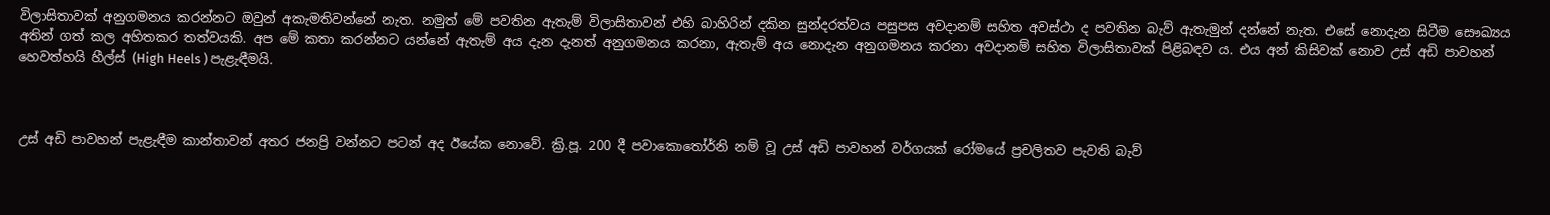විලාසිතාවක් අනුගමනය කරන්නට ඔවුන් අකැමතිවන්නේ නැත. නමුත් මේ පවතින ඇතැම් විලාසිතාවන් එහි බාහිරින් දකින සුන්දරත්වය පසුපස අවදානම් සහිත අවස්ථා ද පවතින බැව් ඇතැමුන් දන්නේ නැත. එසේ නොදැන සිටීම සෞඛ්‍යය අතින් ගත් කල අහිතකර තත්වයකි. අප මේ කතා කරන්නට යන්නේ ඇතැම් අය දැන දැනත් අනුගමනය කරනා, ඇතැම් අය නොදැන අනුගමනය කරනා අවදානම් සහිත විලාසිතාවක් පිළිබඳව ය. එය අන් කිසිවක් නොව උස් අඩි පාවහන් හෙවත්හයි හීල්ස් (High Heels ) පැළැඳීමයි.



උස් අඩි පාවහන් පැළැඳීම කාන්තාවන් අතර ජනප්‍රි වන්නට පටන් අද ඊයේක නොවේ. ක්‍රි.පූ. 200 දී පවාකොතෝර්නි නම් වූ උස් අඩි පාවහන් වර්ගයක් රෝමයේ ප්‍රචලිතව පැවති බැව්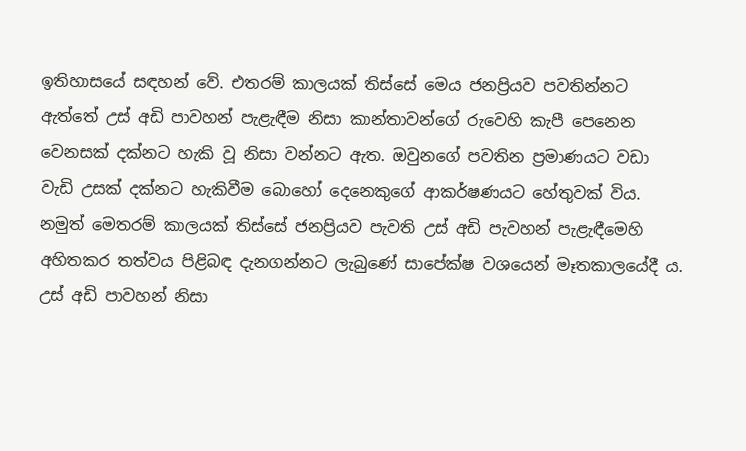ඉතිහාසයේ සඳහන් වේ. එතරම් කාලයක් තිස්සේ මෙය ජනප්‍රියව පවතින්නට ඇත්තේ උස් අඩි පාවහන් පැළැඳීම නිසා කාන්තාවන්ගේ රුවෙහි කැපී පෙනෙන වෙනසක් දක්නට හැකි වූ නිසා වන්නට ඇත. ඔවුනගේ පවතින ප්‍රමාණයට වඩා වැඩි උසක් දක්නට හැකිවීම බොහෝ දෙනෙකුගේ ආකර්ෂණයට හේතුවක් විය. නමුත් මෙතරම් කාලයක් තිස්සේ ජනප්‍රියව පැවති උස් අඩි පැවහන් පැළැඳීමෙහි අහිතකර තත්වය පිළිබඳ දැනගන්නට ලැබුණේ සාපේක්ෂ වශයෙන් මෑතකාලයේදී ය. උස් අඩි පාවහන් නිසා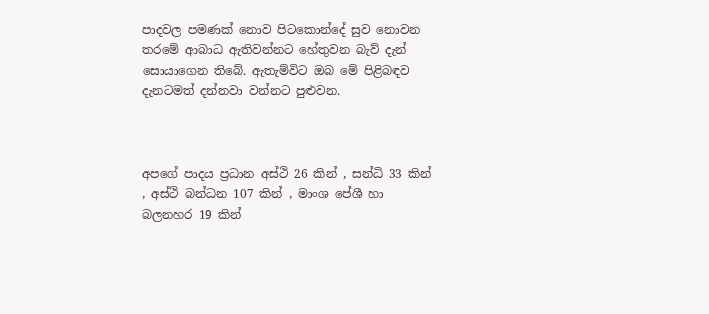පාදවල පමණක් නොව පිටකොන්දේ සුව නොවන තරමේ ආබාධ ඇතිවන්නට හේතුවන බැව් දැන් සොයාගෙන තිබේ. ඇතැම්විට ඔබ මේ පිළිබඳව දැනටමත් දන්නවා වන්නට පුළුවන.



අපගේ පාදය ප්‍රධාන අස්ථි 26 කින් , සන්ධි 33 කින් , අස්ථි බන්ධන 107 කින් , මාංශ පේශී හා බලනහර 19 කින්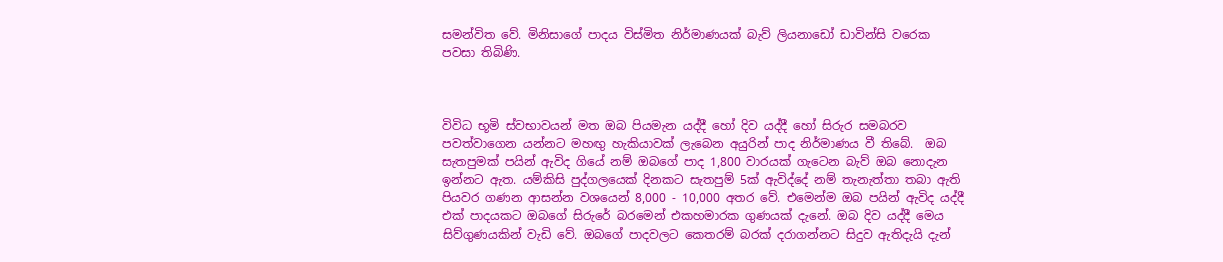සමන්විත වේ. මිනිසාගේ පාදය විස්මිත නිර්මාණයක් බැව් ලියනාඩෝ ඩාවින්සි වරෙක පවසා තිබිණි.



විවිධ භූමි ස්වභාවයන් මත ඔබ පියමැන යද්දී හෝ දිව යද්දී හෝ සිරුර සමබරව පවත්වාගෙන යන්නට මහඟු හැකියාවක් ලැබෙන අයුරින් පාද නිර්මාණය වී තිබේ.  ඔබ සැතපුමක් පයින් ඇවිද ගියේ නම් ඔබගේ පාද 1,800 වාරයක් ගැටෙන බැව් ඔබ නොදැන ඉන්නට ඇත. යම්කිසි පුද්ගලයෙක් දිනකට සැතපුම් 5ක් ඇවිද්දේ නම් තැනැත්තා තබා ඇති පියවර ගණන ආසන්න වශයෙන් 8,000 - 10,000 අතර වේ. එමෙන්ම ඔබ පයින් ඇවිද යද්දී එක් පාදයකට ඔබගේ සිරුරේ බරමෙන් එකහමාරක ගුණයක් දැනේ. ඔබ දිව යද්දී මෙය සිව්ගුණයකින් වැඩි වේ. ඔබගේ පාදවලට කෙතරම් බරක් දරාගන්නට සිදුව ඇතිදැයි දැන්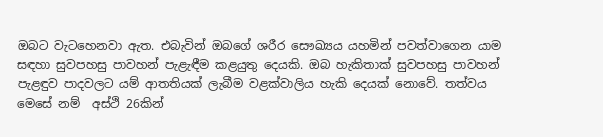ඔබට වැටහෙනවා ඇත. එබැවින් ඔබගේ ශරීර සෞඛ්‍යය යහමින් පවත්වාගෙන යාම සඳහා සුවපහසු පාවහන් පැළැඳීම කළයුතු දෙයකි. ඔබ හැකිතාක් සුවපහසු පාවහන් පැළඳුව පාදවලට යම් ආතතියක් ලැබීම වළක්වාලිය හැකි දෙයක් නොවේ. තත්වය මෙසේ නම්  අස්ථි 26කින්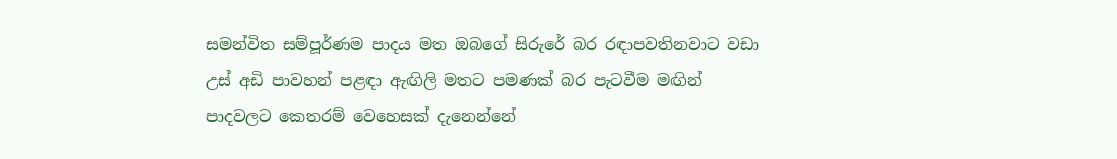සමන්විත සම්පූර්ණම පාදය මත ඔබගේ සිරුරේ බර රඳාපවතිනවාට වඩා උස් අඩි පාවහන් පළඳා ඇඟිලි මතට පමණක් බර පැටවීම මඟින් පාදවලට කෙතරම් වෙහෙසක් දැනෙන්නේ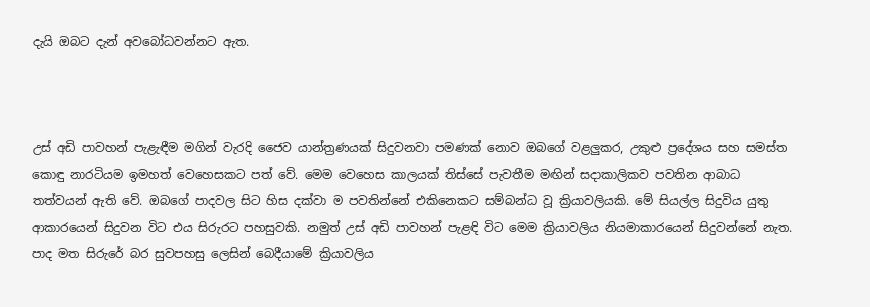දැයි ඔබට දැන් අවබෝධවන්නට ඇත.



උස් අඩි පාවහන් පැළැඳීම මගින් වැරදි ජෛව යාන්ත්‍රණයක් සිදුවනවා පමණක් නොව ඔබගේ වළලුකර, උකුළු ප්‍රදේශය සහ සමස්ත කොඳු නාරටියම ඉමහත් වෙහෙසකට පත් වේ. මෙම වෙහෙස කාලයක් තිස්සේ පැවතීම මඟින් සදාකාලිකව පවතින ආබාධ තත්වයන් ඇති වේ. ඔබගේ පාදවල සිට හිස දක්වා ම පවතින්නේ එකිනෙකට සම්බන්ධ වූ ක්‍රියාවලියකි. මේ සියල්ල සිදුවිය යුතු ආකාරයෙන් සිදුවන විට එය සිරුරට පහසුවකි. නමුත් උස් අඩි පාවහන් පැළඳි විට මෙම ක්‍රියාවලිය නියමාකාරයෙන් සිදුවන්නේ නැත. පාද මත සිරුරේ බර සුවපහසු ලෙසින් බෙදීයාමේ ක්‍රියාවලිය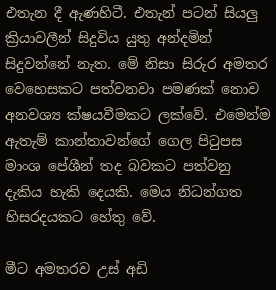එතැන දී ඇණහිටී. එතැන් පටන් සියලු ක්‍රියාවලීන් සිදුවිය යුතු අන්දමින් සිදුවන්නේ නැත. මේ නිසා සිරුර අමතර වෙහෙසකට පත්වනවා පමණක් නොව අනවශ්‍ය ක්ෂයවීමකට ලක්වේ. එමෙන්ම ඇතැම් කාන්තාවන්ගේ ගෙල පිටුපස මාංශ පේශීන් තද බවකට පත්වනු දැකිය හැකි දෙයකි. මෙය නිධන්ගත හිසරදයකට හේතු වේ.

මීට අමතරව උස් අඩි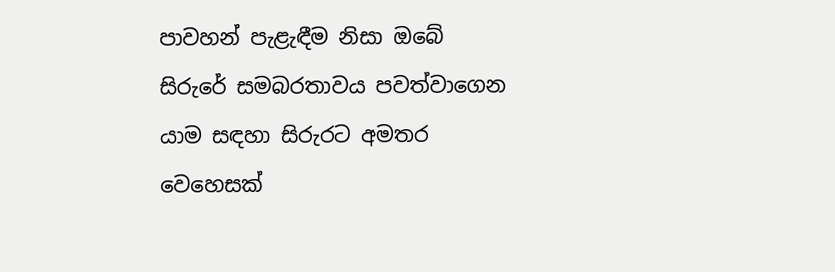පාවහන් පැළැඳීම නිසා ඔබේ සිරුරේ සමබරතාවය පවත්වාගෙන යාම සඳහා සිරුරට අමතර වෙහෙසක්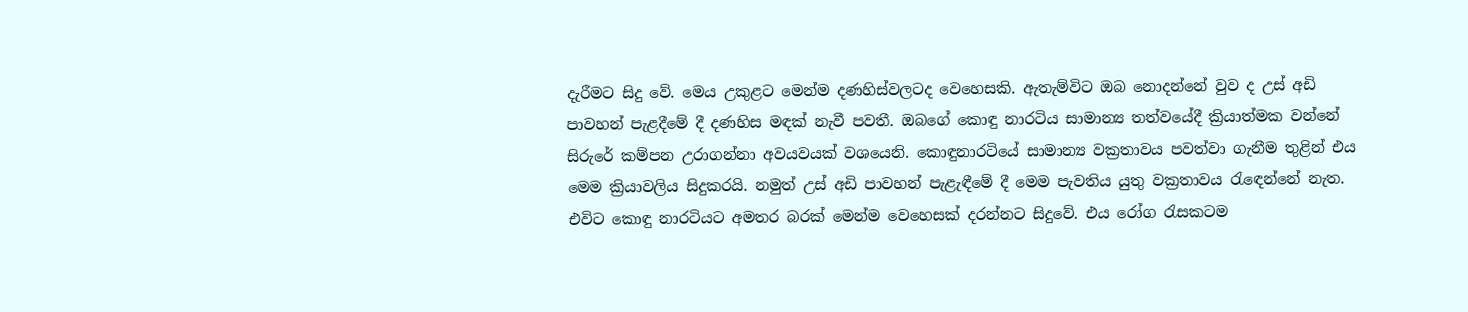දැරීමට සිදු වේ. මෙය උකුළට මෙන්ම දණහිස්වලටද වෙහෙසකි. ඇතැම්විට ඔබ නොදන්නේ වුව ද උස් අඩි පාවහන් පැළදීමේ දී දණහිස මඳක් නැවී පවතී. ඔබගේ කොඳු නාරටිය සාමාන්‍ය තත්වයේදී ක්‍රියාත්මක වන්නේ සිරුරේ කම්පන උරාගන්නා අවයවයක් වශයෙනි. කොඳුනාරටියේ සාමාන්‍ය වක්‍රතාවය පවත්වා ගැනීම තුළින් එය මෙම ක්‍රියාවලිය සිදුකරයි. නමුත් උස් අඩි පාවහන් පැළැඳීමේ දී මෙම පැවතිය යුතු වක්‍රතාවය රැඳෙන්නේ නැත. එවිට කොඳු නාරටියට අමතර බරක් මෙන්ම වෙහෙසක් දරන්නට සිදුවේ. එය රෝග රැසකටම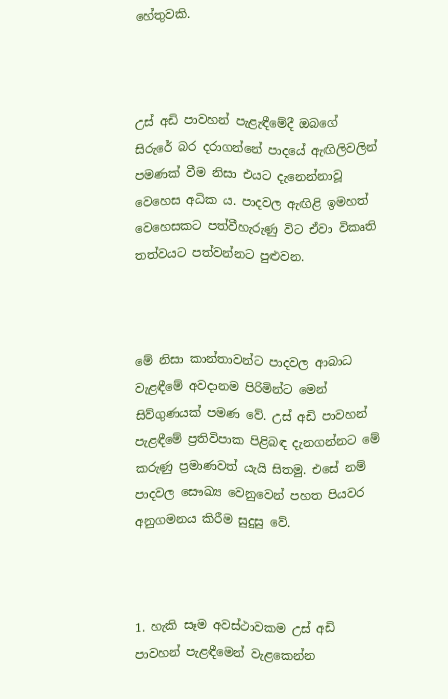හේතුවකි.



උස් අඩි පාවහන් පැළැඳීමේදී ඔබගේ සිරුරේ බර දරාගන්නේ පාදයේ ඇඟිලිවලින් පමණක් වීම නිසා එයට දැනෙන්නාවූ වෙහෙස අධික ය. පාදවල ඇඟිළි ඉමහත් වෙහෙසකට පත්වීහැරුණු විට ඒවා විකෘති තත්වයට පත්වන්නට පුළුවන.



මේ නිසා කාන්තාවන්ට පාදවල ආබාධ වැළඳීමේ අවදානම පිරිමින්ට මෙන් සිව්ගුණයක් පමණ වේ. උස් අඩි පාවහන් පැළඳීමේ ප්‍රතිවිපාක පිළිබඳ දැනගන්නට මේ කරුණු ප්‍රමාණවත් යැයි සිතමු. එසේ නම් පාදවල සෞඛ්‍ය වෙනුවෙන් පහත පියවර අනුගමනය කිරීම සුදුසු වේ.



1. හැකි සෑම අවස්ථාවකම උස් අඩි පාවහන් පැළඳීමෙන් වැළකෙන්න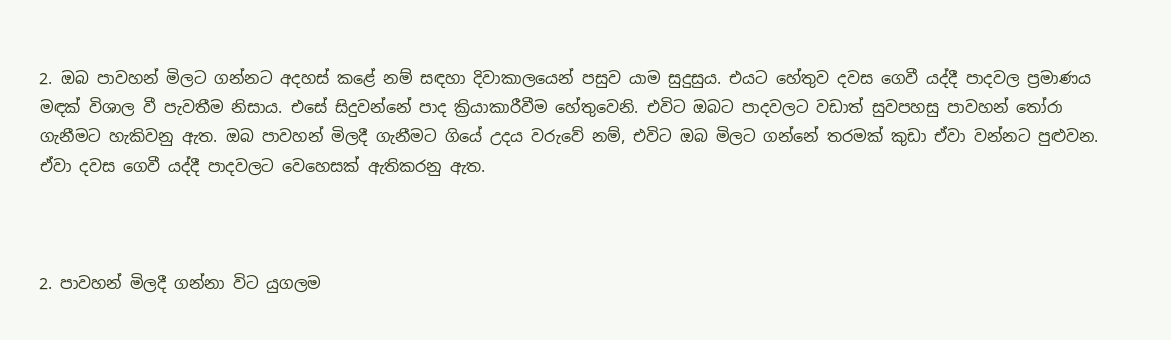2. ඔබ පාවහන් මිලට ගන්නට අදහස් කළේ නම් සඳහා දිවාකාලයෙන් පසුව යාම සුදුසුය. එයට හේතුව දවස ගෙවී යද්දී පාදවල ප්‍රමාණය මඳක් විශාල වී පැවතීම නිසාය. එසේ සිදුවන්නේ පාද ක්‍රියාකාරීවීම හේතුවෙනි. එවිට ඔබට පාදවලට වඩාත් සුවපහසු පාවහන් තෝරා ගැනීමට හැකිවනු ඇත. ඔබ පාවහන් මිලදී ගැනීමට ගියේ උදය වරුවේ නම්, එවිට ඔබ මිලට ගන්නේ තරමක් කුඩා ඒවා වන්නට පුළුවන. ඒවා දවස ගෙවී යද්දී පාදවලට වෙහෙසක් ඇතිකරනු ඇත.



2. පාවහන් මිලදී ගන්නා විට යුගලම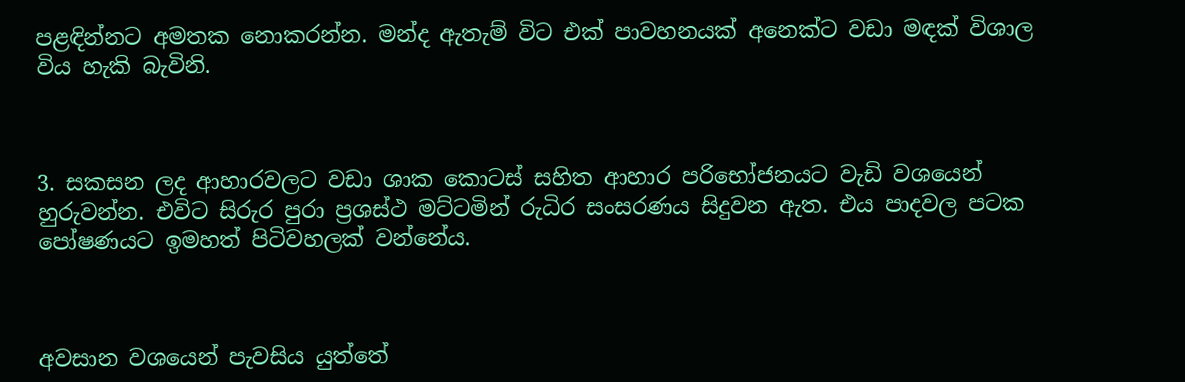පළඳින්නට අමතක නොකරන්න. මන්ද ඇතැම් විට එක් පාවහනයක් අනෙක්ට වඩා මඳක් විශාල විය හැකි බැවිනි.



3. සකසන ලද ආහාරවලට වඩා ශාක කොටස් සහිත ආහාර පරිභෝජනයට වැඩි වශයෙන් හුරුවන්න. එවිට සිරුර පුරා ප්‍රශස්ථ මට්ටමින් රුධිර සංසරණය සිදුවන ඇත. එය පාදවල පටක පෝෂණයට ඉමහත් පිටිවහලක් වන්නේය.



අවසාන වශයෙන් පැවසිය යුත්තේ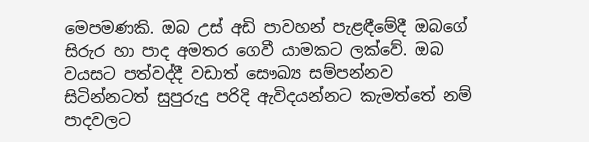මෙපමණකි. ඔබ උස් අඩි පාවහන් පැළඳීමේදී ඔබගේ සිරුර හා පාද අමතර ගෙවී යාමකට ලක්වේ. ඔබ වයසට පත්වද්දී වඩාත් සෞඛ්‍ය සම්පන්නව සිටින්නටත් සුපුරුදු පරිදි ඇවිදයන්නට කැමත්තේ නම් පාදවලට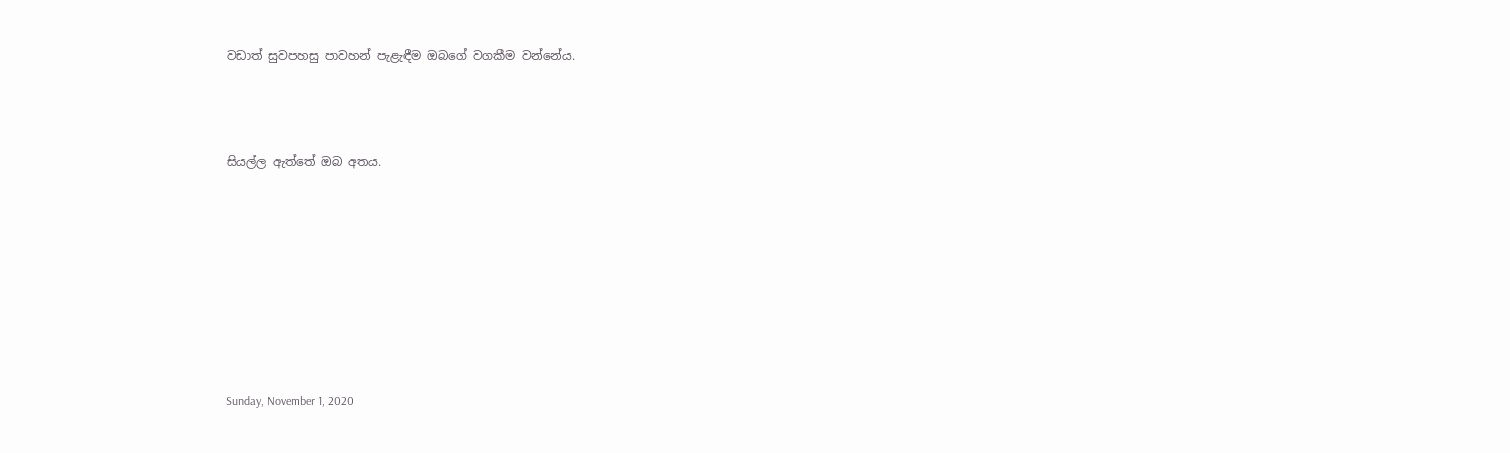වඩාත් සුවපහසු පාවහන් පැළැඳීම ඔබගේ වගකීම වන්නේය.



සියල්ල ඇත්තේ ඔබ අතය.








Sunday, November 1, 2020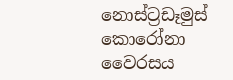නොස්ට්‍රඩෑමුස් කොරෝනා වෛරසය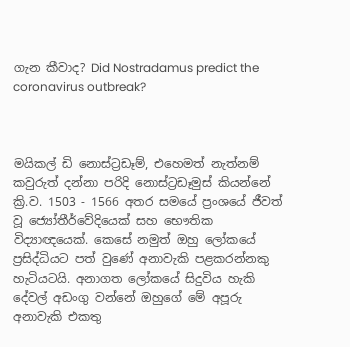ගැන කීවාද? Did Nostradamus predict the coronavirus outbreak?



මයිකල් ඩි නොස්ට්‍රඩෑම්, එහෙමත් නැත්නම් කවුරුත් දන්නා පරිදි නොස්ට්‍රඩෑමුස් කියන්නේ ක්‍රි.ව. 1503 - 1566 අතර සමයේ ප්‍රංශයේ ජීවත් වූ ජ්‍යෝතීර්වේදියෙක් සහ භෞතික විද්‍යාඥයෙක්. කෙසේ නමුත් ඔහු ලෝකයේ ප්‍රසිද්ධියට පත් වුණේ අනාවැකි පළකරන්නකු හැටියටයි. අනාගත ලෝකයේ සිදුවිය හැකි දේවල් අඩංගු වන්නේ ඔහුගේ මේ අපූරු අනාවැකි එකතු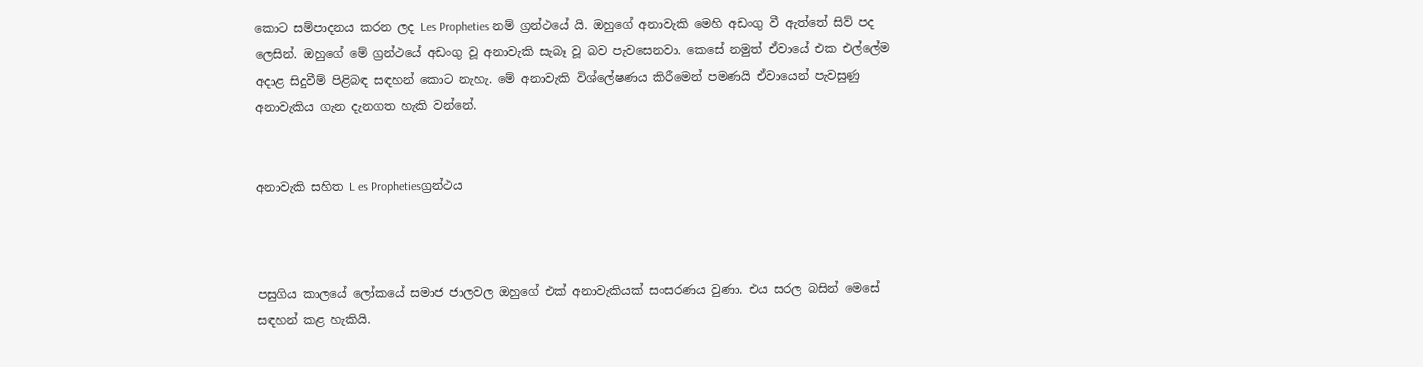කොට සම්පාදනය කරන ලද Les Propheties නම් ග්‍රන්ථයේ යි. ඔහුගේ අනාවැකි මෙහි අඩංගු වී ඇත්තේ සිව් පද ලෙසින්. ඔහුගේ මේ ග්‍රන්ථයේ අඩංගු වූ අනාවැකි සැබෑ වූ බව පැවසෙනවා. කෙසේ නමුත් ඒවායේ එක එල්ලේම අදාළ සිදුවීම් පිළිබඳ සඳහන් කොට නැහැ. මේ අනාවැකි විශ්ලේෂණය කිරීමෙන් පමණයි ඒවායෙන් පැවසුණු අනාවැකිය ගැන දැනගත හැකි වන්නේ.


අනාවැකි සහිත L es Prophetiesග්‍රන්ථය



පසුගිය කාලයේ ලෝකයේ සමාජ ජාලවල ඔහුගේ එක් අනාවැකියක් සංසරණය වුණා. එය සරල බසින් මෙසේ සඳහන් කළ හැකියි.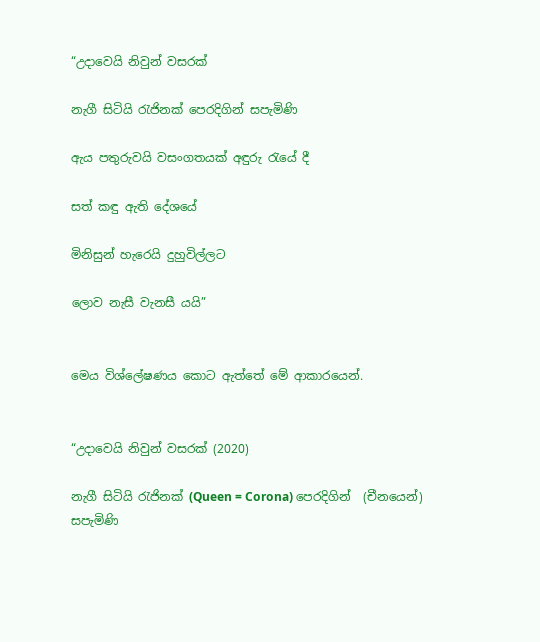“උදාවෙයි නිවුන් වසරක්

නැගී සිටියි රැජිනක් පෙරදිගින් සපැමිණි

ඇය පතුරුවයි වසංගතයක් අඳුරු රැයේ දී

සත් කඳු ඇති දේශයේ

මිනිසුන් හැරෙයි දුහුවිල්ලට

ලොව නැසී වැනසී යයි”


මෙය විශ්ලේෂණය කොට ඇත්තේ මේ ආකාරයෙන්.


“උදාවෙයි නිවුන් වසරක් (2020)

නැගී සිටියි රැජිනක් (Queen = Corona) පෙරදිගින්  (චීනයෙන්) සපැමිණි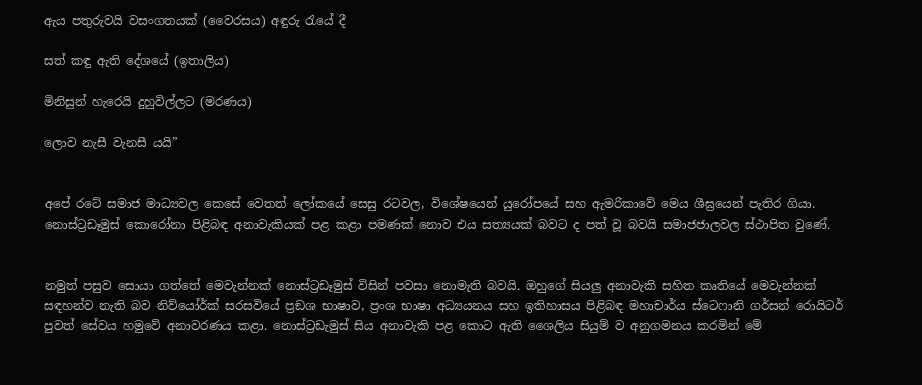ඇය පතුරුවයි වසංගතයක් (වෛරසය) අඳුරු රැයේ දී

සත් කඳු ඇති දේශයේ (ඉතාලිය)

මිනිසුන් හැරෙයි දුහුවිල්ලට (මරණය)

ලොව නැසී වැනසී යයි”


අපේ රටේ සමාජ මාධ්‍යවල කෙසේ වෙතත් ලෝකයේ සෙසු රටවල, විශේෂයෙන් යුරෝපයේ සහ ඇමරිකාවේ මෙය ශීඝ්‍රයෙන් පැතිර ගියා. නොස්ට්‍රඩෑමුස් කොරෝනා පිළිබඳ අනාවැකියක් පළ කළා පමණක් නොව එය සත්‍යයක් බවට ද පත් වූ බවයි සමාජජාලවල ස්ථාපිත වුණේ.


නමුත් පසුව සොයා ගත්තේ මෙවැන්නක් නොස්ට්‍රඩෑමුස් විසින් පවසා නොමැති බවයි. ඔහුගේ සියලු අනාවැකි සහිත කෘතියේ මෙවැන්නක් සඳහන්ව නැති බව නිව්යෝර්ක් සරසවියේ ප්‍රඞශ භාෂාව, ප්‍රංශ භාෂා අධ්‍යයනය සහ ඉතිහාසය පිළිබඳ මහාචාර්ය ස්ටෙෆානි ගර්සන් රොයිටර් පුවත් සේවය හමුවේ අනාවරණය කළා. නොස්ට්‍රඩැමුස් සිය අනාවැකි පළ කොට ඇති ශෛලිය සියුම් ව අනුගමනය කරමින් මේ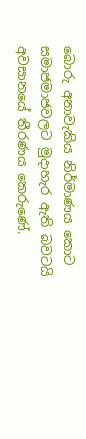බොරු අනාවැකිය නිර්මාණය කොට සමාජමාජවලට මුදාහැර ඇති බවටයි අවසානයේ තීරණය කෙරුණේ.